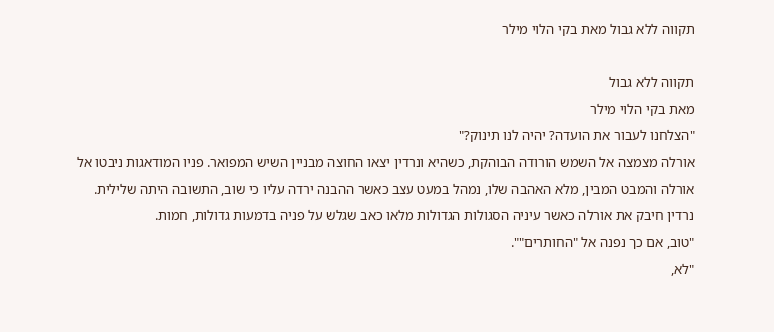תקווה ללא גבול מאת בקי הלוי מילר

תקווה ללא גבול
מאת בקי הלוי מילר
"הצלחנו לעבור את הועדה? יהיה לנו תינוק?"
אורלה מצמצה אל השמש הורודה הבוהקת, כשהיא ונרדין יצאו החוצה מבניין השיש המפואר. פניו המודאגות ניבטו אל אורלה והמבט המבין, מלא האהבה שלו, נמהל במעט עצב כאשר ההבנה ירדה עליו כי שוב, התשובה היתה שלילית. נרדין חיבק את אורלה כאשר עיניה הסגולות הגדולות מלאו כאב שגלש על פניה בדמעות גדולות, חמות.
"טוב, אם כך נפנה אל "החותרים"".
"לא,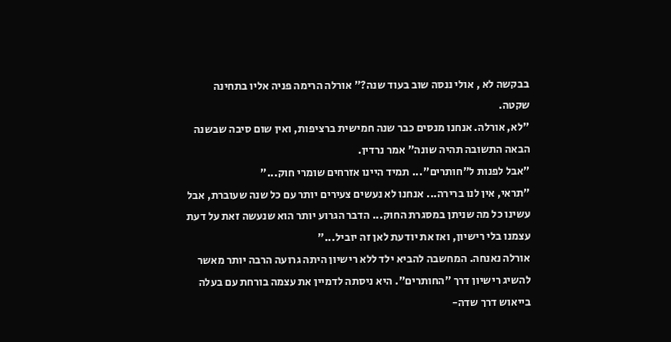בבקשה לא , אולי ננסה שוב בעוד שנה?" אורלה הרימה פניה אליו בתחינה שקטה.
"לא, אורלה. אנחנו מנסים כבר שנה חמישית ברציפות, ואין שום סיבה שבשנה הבאה התשובה תהיה שונה" אמר נרדין.
"אבל לפנות ל"חותרים"... תמיד היינו אזרחים שומרי חוק..."
"תראי, אין לנו ברירה... אנחנו לא נעשים צעירים יותר עם כל שנה שעוברת, אבל עשינו כל מה שניתן במסגרת החוק... הדבר הגרוע יותר הוא שנעשה זאת על דעת עצמנו בלי רישיון, ואז את יודעת לאן זה יוביל..."
אורלה נאנחה. המחשבה להביא ילד ללא רישיון היתה גרועה הרבה יותר מאשר להשיג רישיון דרך "החותרים". היא ניסתה לדמיין את עצמה בורחת עם בעלה בייאוש דרך שדה-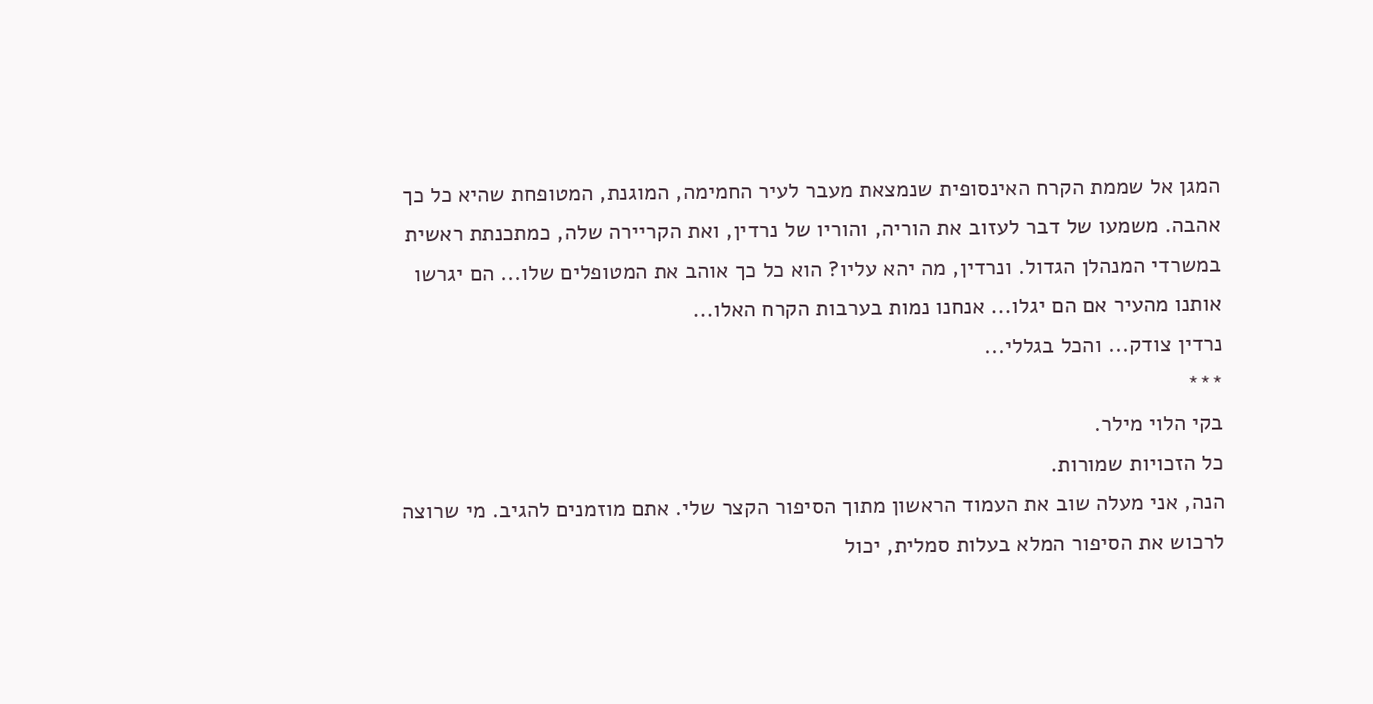המגן אל שממת הקרח האינסופית שנמצאת מעבר לעיר החמימה, המוגנת, המטופחת שהיא כל כך אהבה. משמעו של דבר לעזוב את הוריה, והוריו של נרדין, ואת הקריירה שלה, כמתכנתת ראשית במשרדי המנהלן הגדול. ונרדין, מה יהא עליו? הוא כל כך אוהב את המטופלים שלו... הם יגרשו אותנו מהעיר אם הם יגלו... אנחנו נמות בערבות הקרח האלו...
נרדין צודק... והכל בגללי...
***
בקי הלוי מילר.
כל הזכויות שמורות.
הנה, אני מעלה שוב את העמוד הראשון מתוך הסיפור הקצר שלי. אתם מוזמנים להגיב. מי שרוצה לרכוש את הסיפור המלא בעלות סמלית, יכול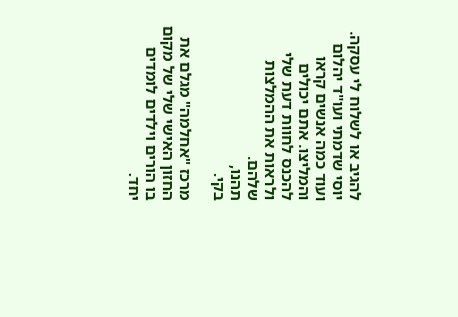להגיב או לשלוח לי עסקה. יוסי שדמתי ועו"ד יהלום ועוד כמה אנשים קראו והמליצו. אתם יכולים להכנס לחוות דעת שלי ולראות את ההמלצות שלהם.
תהנו,
בקי.

מרכז "אחלמה" מגלם את החזון האישי שלי של מקום בו הורים וילדים לומדים יחד.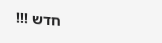חדש !!!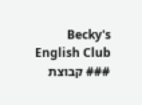Becky's English Club ### קבוצת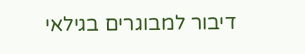דיבור למבוגרים בגילאי